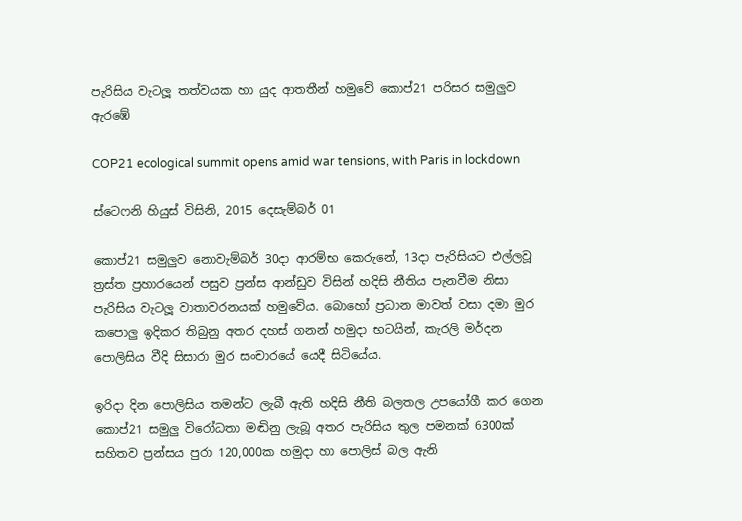පැරිසිය වැටලූ තත්වයක හා යුද ආතතීන් හමුවේ කොප්21 පරිසර සමුලුව ඇරඹේ

COP21 ecological summit opens amid war tensions, with Paris in lockdown

ස්ටෙෆනි හියුස් විසිනි, 2015 දෙසැම්බර් 01

කොප්21 සමුලුව නොවැම්බර් 30දා ආරම්භ කෙරුනේ, 13දා පැරිසියට එල්ලවූ ත්‍රස්ත ප්‍රහාරයෙන් පසුව ප්‍රන්ස ආන්ඩුව විසින් හදිසි නීතිය පැනවීම නිසා පැරිසිය වැටලූ වාතාවරනයක් හමුවේය. බොහෝ ප්‍රධාන මාවත් වසා දමා මුර කපොලු ඉදිකර තිබුනු අතර දහස් ගනන් හමුදා භටයින්, කැරලි මර්දන පොලිසිය වීදි සිසාරා මුර සංචාරයේ යෙදී සිටියේය.

ඉරිදා දින පොලිසිය තමන්ට ලැබී ඇති හදිසි නීති බලතල උපයෝගී කර ගෙන කොප්21 සමුලු විරෝධතා මඬිනු ලැබූ අතර පැරිසිය තුල පමනක් 6300ක් සහිතව ප්‍රන්සය පුරා 120,000ක හමුදා හා පොලිස් බල ඇනි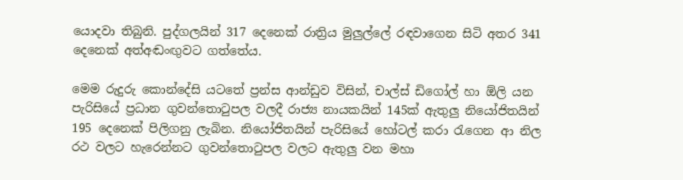යොදවා තිබුනි. පුද්ගලයින් 317 දෙනෙක් රාත්‍රිය මුලුල්ලේ රඳවාගෙන සිටි අතර 341 දෙනෙක් අත්අඬංඟුවට ගත්තේය.

මෙම රුදුරු කොන්දේසි යටතේ ප්‍රන්ස ආන්ඩුව විසින්, චාල්ස් ඩිගෝල් හා ඕලි යන පැරිසියේ ප්‍රධාන ගුවන්තොටුපල වලදී රාජ්‍ය නායකයින් 145ක් ඇතුලු නියෝජිතයින් 195 දෙනෙක් පිලිගනු ලැබින. නියෝජිතයින් පැරිසියේ හෝටල් කරා රැගෙන ආ නිල රථ වලට හැරෙන්නට ගුවන්තොටුපල වලට ඇතුලු වන මහා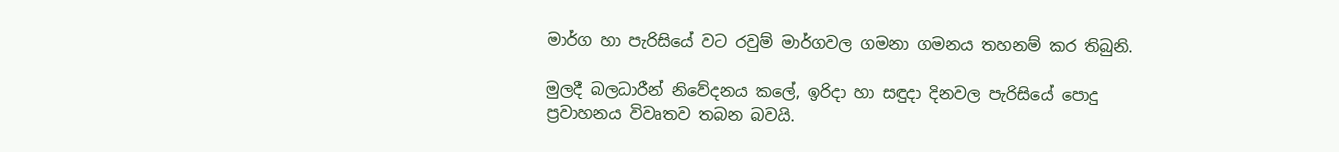මාර්ග හා පැරිසියේ වට රවුම් මාර්ගවල ගමනා ගමනය තහනම් කර තිබුනි.

මුලදී බලධාරීන් නිවේදනය කලේ, ඉරිදා හා සඳුදා දිනවල පැරිසියේ පොදු ප්‍රවාහනය විවෘතව තබන බවයි.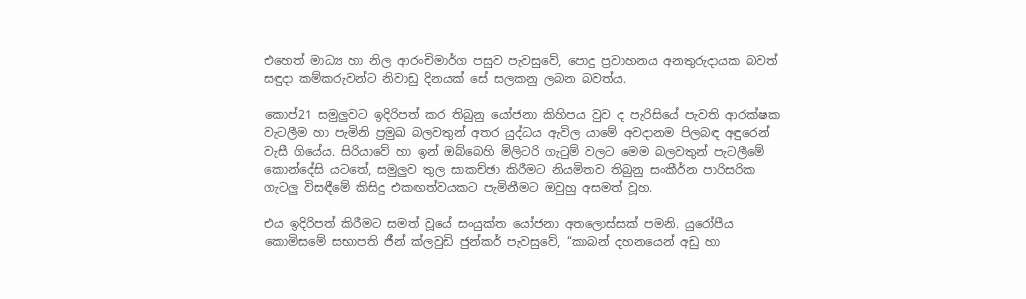එහෙත් මාධ්‍ය හා නිල ආරංචිමාර්ග පසුව පැවසුවේ, පොදු ප්‍රවාහනය අනතුරුදායක බවත් සඳුදා කම්කරුවන්ට නිවාඩු දිනයක් සේ සලකනු ලබන බවත්ය.

කොප්21 සමුලුවට ඉදිරිපත් කර තිබුනු යෝජනා කිහිපය වුව ද පැරිසියේ පැවති ආරක්ෂක වැටලීම හා පැමිනි ප්‍රමුඛ බලවතුන් අතර යුද්ධය ඇවිල යාමේ අවදානම පිලබඳ අඳුරෙන් වැසී ගියේය. සිරියාවේ හා ඉන් ඔබ්බෙහි මිලිටරි ගැටුම් වලට මෙම බලවතුන් පැටලීමේ කොන්දේසි යටතේ, සමුලුව තුල සාකච්ඡා කිරීමට නියමිතව තිබුනු සංකීර්න පාරිසරික ගැටලු විසඳීමේ කිසිදු එකඟත්වයකට පැමිනීමට ඔවුහු අසමත් වූහ.

එය ඉදිරිපත් කිරීමට සමත් වූයේ සංයුක්ත යෝජනා අතලොස්සක් පමනි. යුරෝපීය කොමිසමේ සභාපති ජීන් ක්ලවුඩි ජුන්කර් පැවසුවේ, “කාබන් දහනයෙන් අඩු හා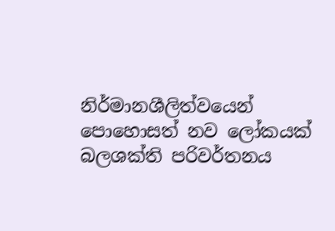නිර්මානශීලිත්වයෙන් පොහොසත් නව ලෝකයක් බලශක්ති පරිවර්තනය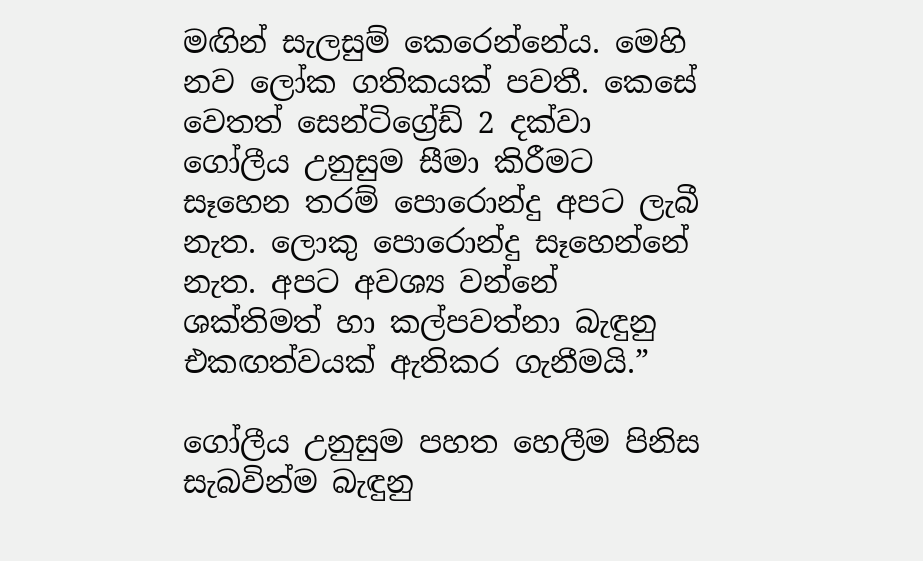මඟින් සැලසුම් කෙරෙන්නේය. මෙහි නව ලෝක ගතිකයක් පවතී. කෙසේ වෙතත් සෙන්ටිග්‍රේඩ් 2 දක්වා ගෝලීය උනුසුම සීමා කිරීමට සෑහෙන තරම් පොරොන්දු අපට ලැබී නැත. ලොකු පොරොන්දු සෑහෙන්නේ නැත. අපට අවශ්‍ය වන්නේ ශක්තිමත් හා කල්පවත්නා බැඳුනු එකඟත්වයක් ඇතිකර ගැනීමයි.”

ගෝලීය උනුසුම පහත හෙලීම පිනිස සැබවින්ම බැඳුනු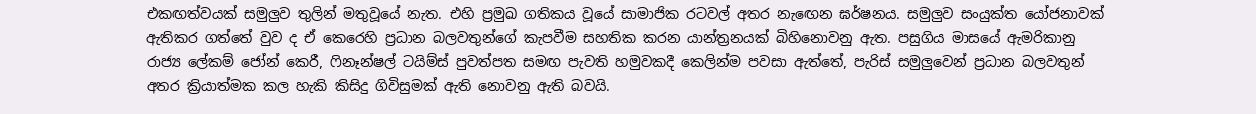එකඟත්වයක් සමුලුව තුලින් මතුවූයේ නැත. එහි ප්‍රමුඛ ගතිකය වූයේ සාමාජික රටවල් අතර නැඟෙන ඝර්ෂනය. සමුලුව සංයුක්ත යෝජනාවක් ඇතිකර ගත්තේ වුව ද ඒ කෙරෙහි ප්‍රධාන බලවතුන්ගේ කැපවීම සහතික කරන යාන්ත්‍රනයක් බිහිනොවනු ඇත. පසුගිය මාසයේ ඇමරිකානු රාජ්‍ය ලේකම් ජෝන් කෙරී, ෆිනෑන්ෂල් ටයිම්ස් පුවත්පත සමඟ පැවති හමුවකදී කෙලින්ම පවසා ඇත්තේ, පැරිස් සමුලුවෙන් ප්‍රධාන බලවතුන් අතර ක්‍රියාත්මක කල හැකි කිසිදු ගිවිසුමක් ඇති නොවනු ඇති බවයි.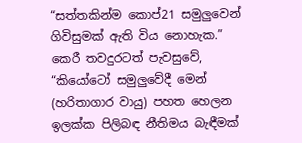“සත්තකින්ම කොප්21 සමුලුවෙන් ගිවිසුමක් ඇති විය නොහැක.” කෙරී තවදුරටත් පැවසුවේ, “කියෝටෝ සමුලුවේදී මෙන් (හරිතාගාර වායු) පහත හෙලන ඉලක්ක පිලිබඳ නීතිමය බැඳීමක්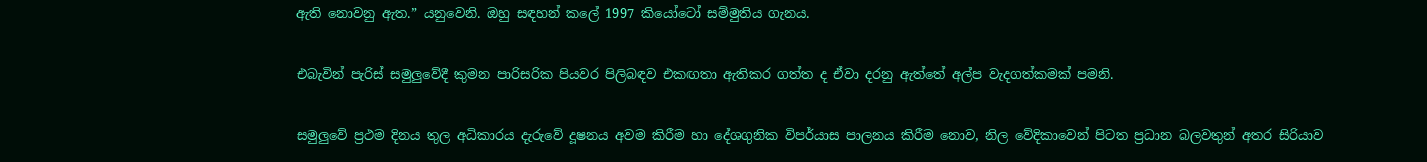ඇති නොවනු ඇත.” යනුවෙනි. ඔහු සඳහන් කලේ 1997 කියෝටෝ සම්මුතිය ගැනය.

එබැවින් පැරිස් සමුලුවේදී කුමන පාරිසරික පියවර පිලිබඳව එකඟතා ඇතිකර ගත්ත ද ඒවා දරනු ඇත්තේ අල්ප වැදගත්කමක් පමනි.

සමුලුවේ ප්‍රථම දිනය තුල අධිකාරය දැරුවේ දූෂනය අවම කිරීම හා දේශගුනික විපර්යාස පාලනය කිරීම නොව, නිල වේදිකාවෙන් පිටත ප්‍රධාන බලවතුන් අතර සිරියාව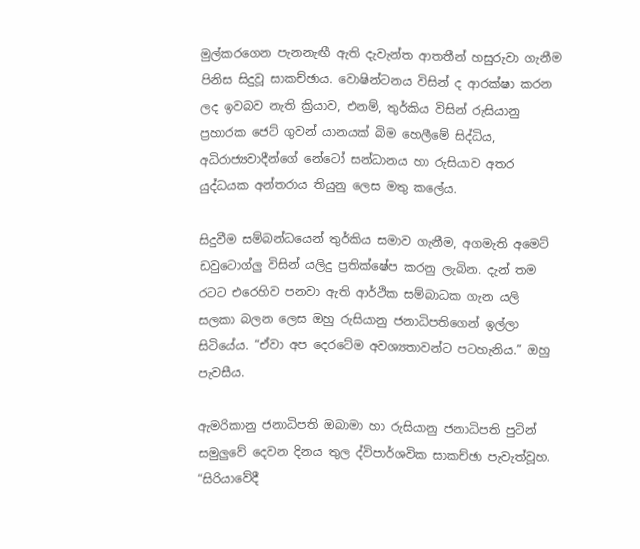මුල්කරගෙන පැනනැඟී ඇති දැවැන්ත ආතතීන් හසුරුවා ගැනීම පිනිස සිදුවූ සාකච්ඡාය. වොෂින්ටනය විසින් ද ආරක්ෂා කරන ලද ඉවබව නැති ක්‍රියාව, එනම්, තුර්කිය විසින් රුසියානු ප්‍රහාරක ජෙට් ගුවන් යානයක් බිම හෙලීමේ සිද්ධිය, අධිරාජ්‍යවාදීන්ගේ නේටෝ සන්ධානය හා රුසියාව අතර යුද්ධයක අන්තරාය තියුනු ලෙස මතු කලේය.

සිදුවීම සම්බන්ධයෙන් තුර්කිය සමාව ගැනීම, අගමැති අමෙට් ඩවුටොග්ලු විසින් යලිදු ප්‍රතික්ෂේප කරනු ලැබින. දැන් තම රටට එරෙහිව පනවා ඇති ආර්ථික සම්බාධක ගැන යලි සලකා බලන ලෙස ඔහු රුසියානු ජනාධිපතිගෙන් ඉල්ලා සිටියේය. “ඒවා අප දෙරටේම අවශ්‍යතාවන්ට පටහැනිය.” ඔහු පැවසීය.

ඇමරිකානු ජනාධිපති ඔබාමා හා රුසියානු ජනාධිපති පුටින් සමුලුවේ දෙවන දිනය තුල ද්විපාර්ශවික සාකච්ඡා පැවැත්වූහ. “සිරියාවේදී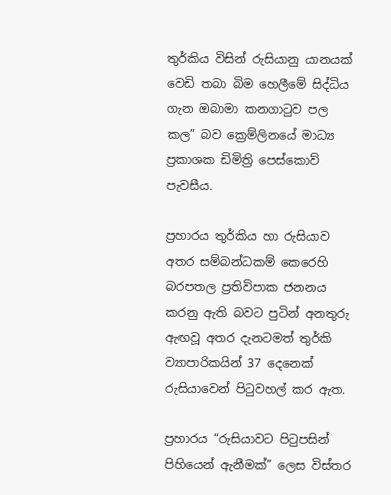තුර්කිය විසින් රුසියානු යානයක් වෙඩි තබා බිම හෙලීමේ සිද්ධිය ගැන ඔබාමා කනගාටුව පල කල” බව ක්‍රෙම්ලිනයේ මාධ්‍ය ප්‍රකාශක ඩිමිත්‍රි පෙස්කොව් පැවසීය.

ප්‍රහාරය තුර්කිය හා රුසියාව අතර සම්බන්ධකම් කෙරෙහි බරපතල ප්‍රතිවිපාක ජනනය කරනු ඇති බවට පුටින් අනතුරු ඇඟවූ අතර දැනටමත් තුර්කි ව්‍යාපාරිකයින් 37 දෙනෙක් රුසියාවෙන් පිටුවහල් කර ඇත.

ප්‍රහාරය “රුසියාවට පිටුපසින් පිහියෙන් ඇනීමක්” ලෙස විස්තර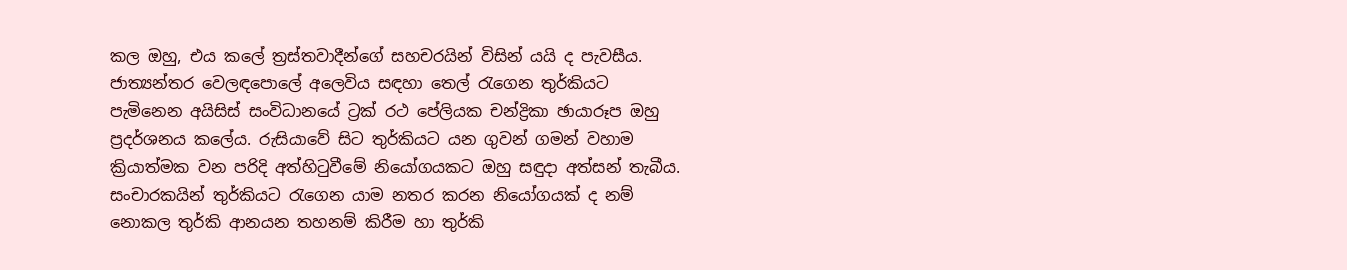කල ඔහු, එය කලේ ත්‍රස්තවාදීන්ගේ සහචරයින් විසින් යයි ද පැවසීය. ජාත්‍යන්තර වෙලඳපොලේ අලෙවිය සඳහා තෙල් රැගෙන තුර්කියට පැමිනෙන අයිසිස් සංවිධානයේ ට්‍රක් රථ පේලියක චන්ද්‍රිකා ඡායාරූප ඔහු ප්‍රදර්ශනය කලේය. රුසියාවේ සිට තුර්කියට යන ගුවන් ගමන් වහාම ක්‍රියාත්මක වන පරිදි අත්හිටුවීමේ නියෝගයකට ඔහු සඳුදා අත්සන් තැබීය. සංචාරකයින් තුර්කියට රැගෙන යාම නතර කරන නියෝගයක් ද නම් නොකල තුර්කි ආනයන තහනම් කිරීම හා තුර්කි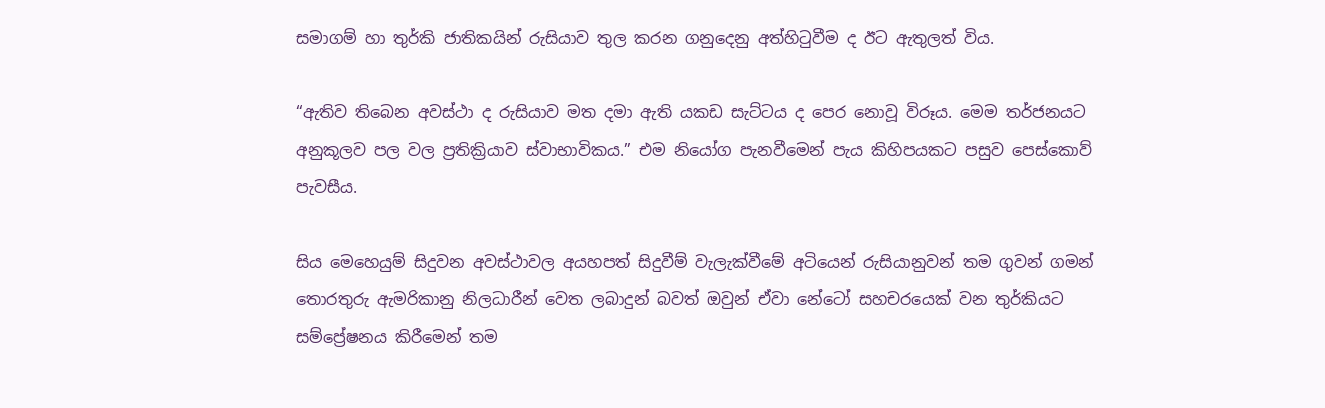සමාගම් හා තුර්කි ජාතිකයින් රුසියාව තුල කරන ගනුදෙනු අත්හිටුවීම ද ඊට ඇතුලත් විය.

“ඇතිව තිබෙන අවස්ථා ද රුසියාව මත දමා ඇති යකඩ සැට්ටය ද පෙර නොවූ විරූය. මෙම තර්ජනයට අනුකූලව පල වල ප්‍රතික්‍රියාව ස්වාභාවිකය.” එම නියෝග පැනවීමෙන් පැය කිහිපයකට පසුව පෙස්කොව් පැවසීය.

සිය මෙහෙයුම් සිදුවන අවස්ථාවල අයහපත් සිදුවීම් වැලැක්වීමේ අටියෙන් රුසියානුවන් තම ගුවන් ගමන් තොරතුරු ඇමරිකානු නිලධාරීන් වෙත ලබාදුන් බවත් ඔවුන් ඒවා නේටෝ සහචරයෙක් වන තුර්කියට සම්ප්‍රේෂනය කිරීමෙන් තම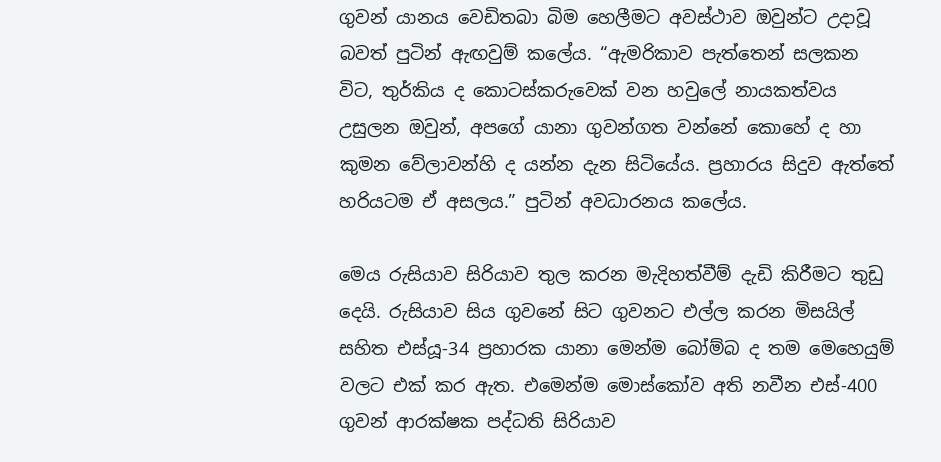ගුවන් යානය වෙඩිතබා බිම හෙලීමට අවස්ථාව ඔවුන්ට උදාවූ බවත් පුටින් ඇඟවුම් කලේය. “ඇමරිකාව පැත්තෙන් සලකන විට, තුර්කිය ද කොටස්කරුවෙක් වන හවුලේ නායකත්වය උසුලන ඔවුන්, අපගේ යානා ගුවන්ගත වන්නේ කොහේ ද හා කුමන වේලාවන්හි ද යන්න දැන සිටියේය. ප්‍රහාරය සිදුව ඇත්තේ හරියටම ඒ අසලය.” පුටින් අවධාරනය කලේය.

මෙය රුසියාව සිරියාව තුල කරන මැදිහත්වීම් දැඩි කිරීමට තුඩු දෙයි. රුසියාව සිය ගුවනේ සිට ගුවනට එල්ල කරන මිසයිල් සහිත එස්යූ-34 ප්‍රහාරක යානා මෙන්ම බෝම්බ ද තම මෙහෙයුම් වලට එක් කර ඇත. එමෙන්ම මොස්කෝව අති නවීන එස්-400 ගුවන් ආරක්ෂක පද්ධති සිරියාව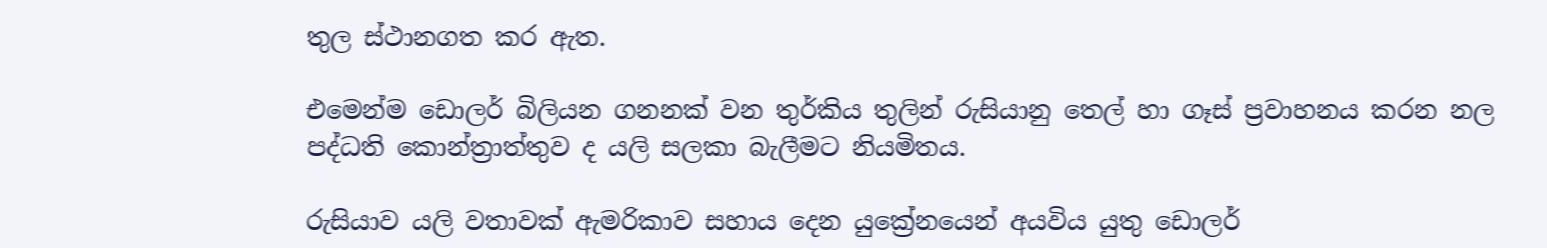තුල ස්ථානගත කර ඇත.

එමෙන්ම ඩොලර් බිලියන ගනනක් වන තුර්කිය තුලින් රුසියානු තෙල් හා ගෑස් ප්‍රවාහනය කරන නල පද්ධති ‍කොන්ත්‍රාත්තුව ද යලි සලකා බැලීමට නියමිතය.

රුසියාව යලි වතාවක් ඇමරිකාව සහාය දෙන යුක්‍රේනයෙන් අයවිය යුතු ඩොලර්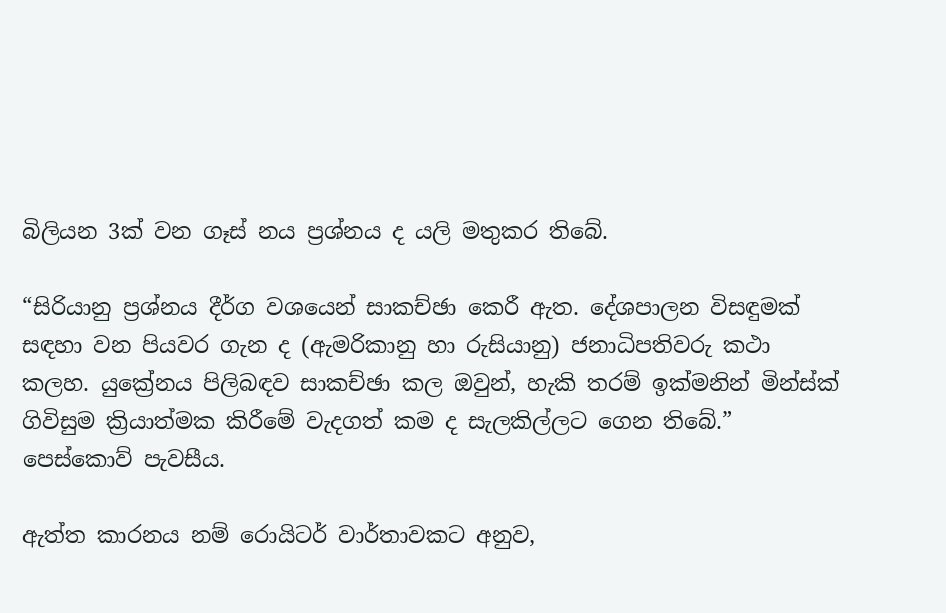බිලියන 3ක් වන ගෑස් නය ප්‍රශ්නය ද යලි මතුකර තිබේ.

“සිරියානු ප්‍රශ්නය දීර්ග වශයෙන් සාකච්ඡා කෙරී ඇත. දේශපාලන විසඳුමක් සඳහා වන පියවර ගැන ද (ඇමරිකානු හා රුසියානු) ජනාධිපතිවරු කථා කලහ. යුක්‍රේනය පිලිබඳව සාකච්ඡා කල ඔවුන්, හැකි තරම් ඉක්මනින් මින්ස්ක් ගිවිසුම ක්‍රියාත්මක කිරීමේ වැදගත් කම ද සැලකිල්ලට ගෙන තිබේ.” පෙස්කොව් පැවසීය.

ඇත්ත කාරනය නම් රොයිටර් වාර්තාවකට අනුව,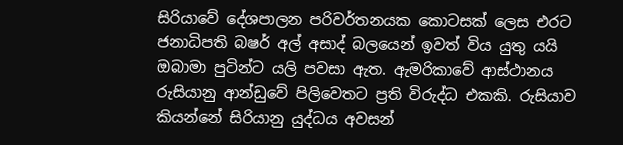සිරියාවේ දේශපාලන පරිවර්තනයක කොටසක් ලෙස එරට ජනාධිපති බෂර් අල් අසාද් බලයෙන් ඉවත් විය යුතු යයි ඔබාමා පුටින්ට යලි පවසා ඇත. ඇමරිකාවේ ආස්ථානය රුසියානු ආන්ඩුවේ පිලිවෙතට ප්‍රති විරුද්ධ එකකි. රුසියාව කියන්නේ සිරියානු යුද්ධය අවසන්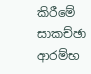කිරීමේ සාකච්ඡා ආරම්භ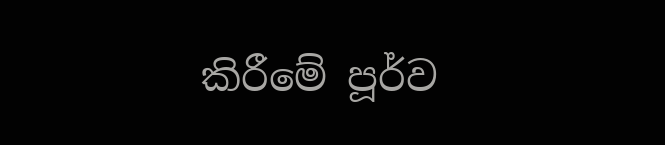කිරීමේ පූර්ව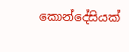කොන්දේසියක්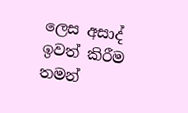ලෙස අසාද් ඉවත් කිරීම තමන්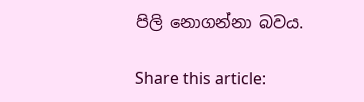පිලි නොගන්නා බවය.

Share this article: